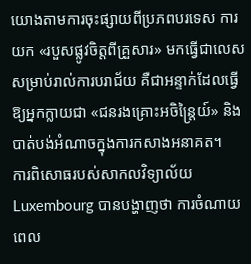យោងតាមការចុះផ្សាយពីប្រភពបរទេស ការយក «របួសផ្លូវចិត្តពីគ្រួសារ» មកធ្វើជាលេសសម្រាប់រាល់ការបរាជ័យ គឺជាអន្ទាក់ដែលធ្វើឱ្យអ្នកក្លាយជា «ជនរងគ្រោះអចិន្ត្រៃយ៍» និងបាត់បង់អំណាចក្នុងការកសាងអនាគត។
ការពិសោធរបស់សាកលវិទ្យាល័យ Luxembourg បានបង្ហាញថា ការចំណាយពេល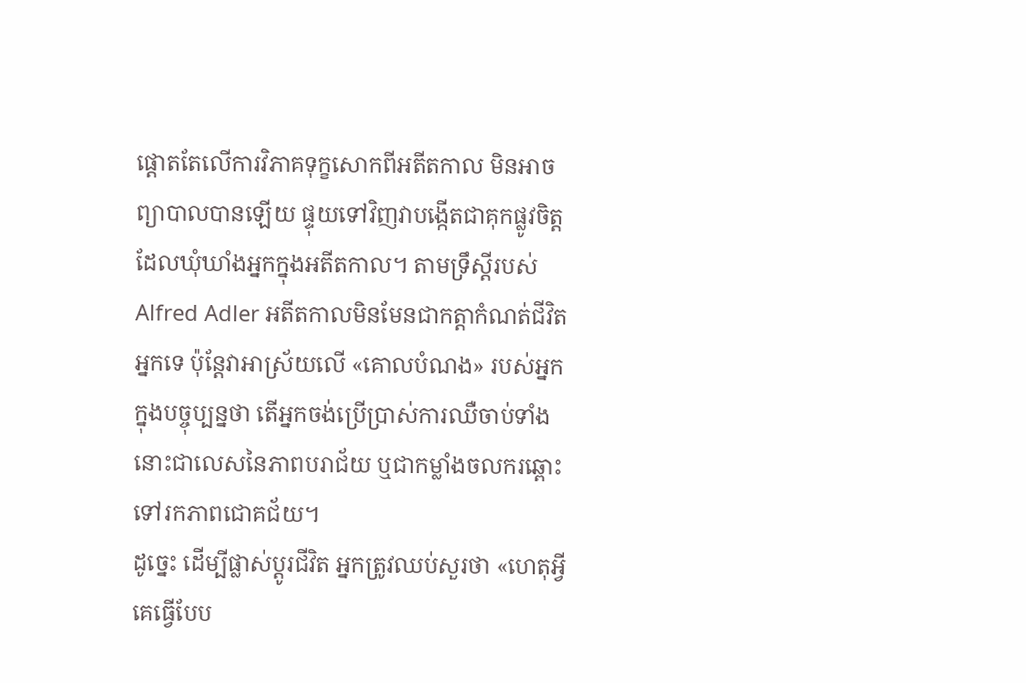ផ្តោតតែលើការវិភាគទុក្ខសោកពីអតីតកាល មិនអាចព្យាបាលបានឡើយ ផ្ទុយទៅវិញវាបង្កើតជាគុកផ្លូវចិត្តដែលឃុំឃាំងអ្នកក្នុងអតីតកាល។ តាមទ្រឹស្តីរបស់ Alfred Adler អតីតកាលមិនមែនជាកត្តាកំណត់ជីវិតអ្នកទេ ប៉ុន្តែវាអាស្រ័យលើ «គោលបំណង» របស់អ្នកក្នុងបច្ចុប្បន្នថា តើអ្នកចង់ប្រើប្រាស់ការឈឺចាប់ទាំងនោះជាលេសនៃភាពបរាជ័យ ឬជាកម្លាំងចលករឆ្ពោះទៅរកភាពជោគជ័យ។
ដូច្នេះ ដើម្បីផ្លាស់ប្តូរជីវិត អ្នកត្រូវឈប់សួរថា «ហេតុអ្វីគេធ្វើបែប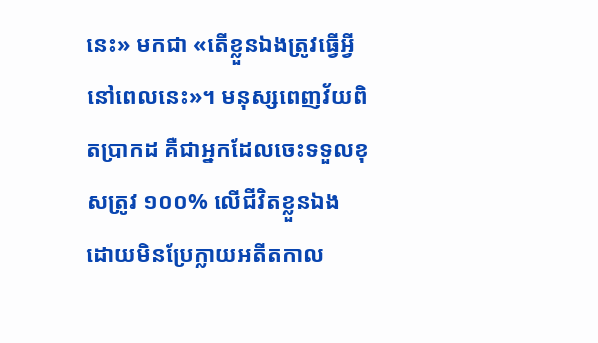នេះ» មកជា «តើខ្លួនឯងត្រូវធ្វើអ្វីនៅពេលនេះ»។ មនុស្សពេញវ័យពិតប្រាកដ គឺជាអ្នកដែលចេះទទួលខុសត្រូវ ១០០% លើជីវិតខ្លួនឯង ដោយមិនប្រែក្លាយអតីតកាល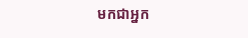មកជាអ្នក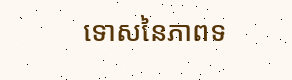ទោសនៃភាពទ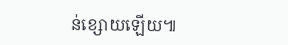ន់ខ្សោយឡើយ៕